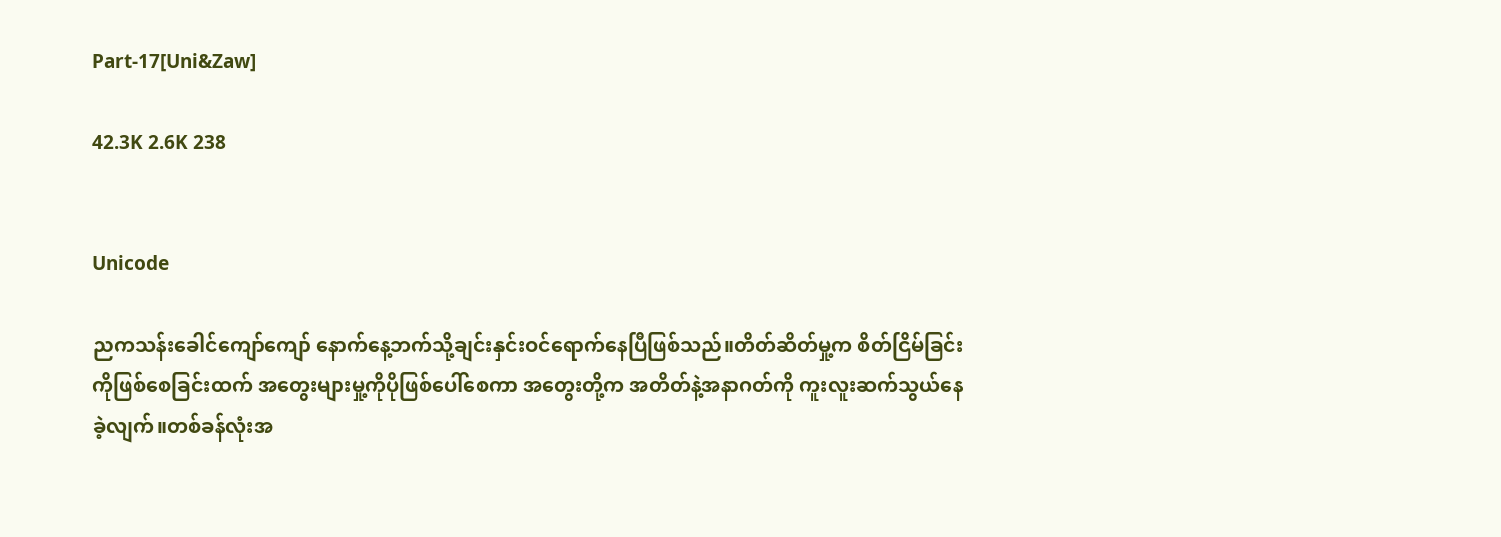Part-17[Uni&Zaw]

42.3K 2.6K 238


Unicode

ညကသန်းခေါင်ကျော်ကျော် နောက်နေ့ဘက်သို့ချင်းနှင်းဝင်ရောက်နေပြီဖြစ်သည်။တိတ်ဆိတ်မှု့က စိတ်ငြိမ်ခြင်းကိုဖြစ်စေခြင်းထက် အတွေးများမှု့ကိုပိုဖြစ်ပေါ်စေကာ အတွေးတို့က အတိတ်နဲ့အနာဂတ်ကို ကူးလူးဆက်သွယ်နေခဲ့လျက်။တစ်ခန်လုံးအ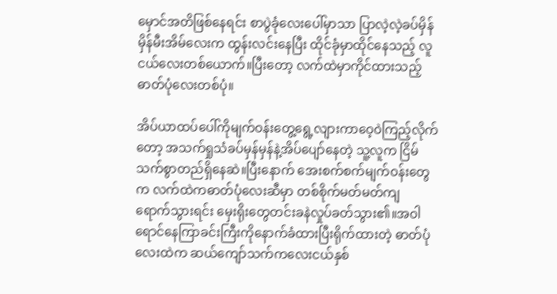မှောင်အတိဖြစ်နေရင်း စာပွဲခုံလေးပေါ်မှာသာ ပြာလဲ့လဲ့ခပ်မှိန်မှိန်မီးအိမ်လေးက ထွန်းလင်းနေပြီး ထိုင်ခုံမှာထိုင်နေသည့် လူငယ်လေးတစ်ယောက်။ပြီးတော့ လက်ထဲမှာကိုင်ထားသည့် ဓာတ်ပုံလေးတစ်ပုံ။

အိပ်ယာထပ်ပေါ်ကိုမျက်ဝန်းတွေ့ရွေ့လျားကာဝေ့ဝဲကြည့်လိုက်တော့ အသက်ရှုသံခပ်မှန်မှန်နဲ့အိပ်ပျော်နေတဲ့ သူ့လူက ငြိမ်သက်စွာတည်ရှိနေဆဲ။ပြီးနောက် အေးစက်စက်မျက်ဝန်းတွေက လက်ထဲကဓာတ်ပုံလေးဆီမှာ တစ်စိုက်မတ်မတ်ကျရောက်‌သွားရင်း မှေးရိုးတွေတင်းခနဲလှုပ်ခတ်သွား၏။အဝါရောင်နေကြာခင်းကြီးကိုနောက်ခံထားပြီးရိုက်ထားတဲ့ ဓာတ်ပုံလေးထဲက ဆယ်ကျော်သက်ကလေးငယ်နှစ်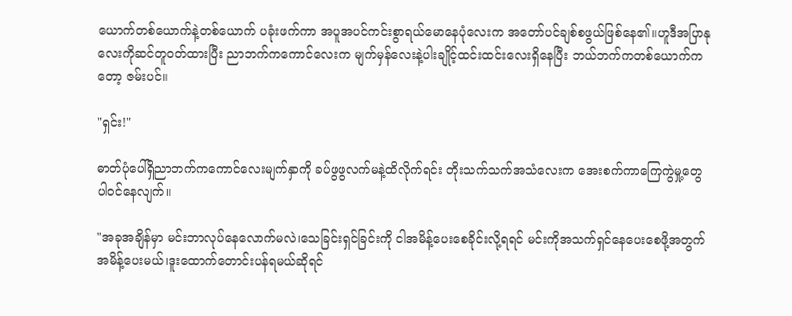ယောက်တစ်ယောက်နဲ့တစ်ယောက် ပခုံးဖက်ကာ အပူအပင်ကင်းစွာရယ်မောနေပုံလေးက အတော်ပင်ချစ်စဖွယ်ဖြစ်နေ၏။ဟူဒီအပြာနုလေးကိုဆင်တူဝတ်ထားပြီး ညာဘက်ကကောင်လေးက မျက်မှန်လေးနဲ့ပါးချိုင့်ထင်းထင်းလေးရှိနေပြီး ဘယ်ဘက်ကတစ်ယောက်ကတော့ ဇမ်းပင်။

"ရှင်း!"

ဓာတ်ပုံပေါ်ရှိညာဘက်ကကောင်လေးမျက်နှာကို ခပ်ဖွဖွလက်မနဲ့ထိလိုက်ရင်း တိုးသက်သက်အသံလေးက အေးစက်ကာကြေကွဲမှု့တွေပါဝင်နေလျက်။

"အခုအချိန်မှာ မင်းဘာ‌လုပ်နေလောက်မလဲ၊သေခြင်းရှင်ခြင်းကို ငါအမိန့်ပေးစေခိုင်းလို့ရရင် မင်းကိုအသက်ရှင်နေပေးစေဖို့အတွက် အမိန့်ပေးမယ်၊ဒူးထောက်တောင်းပန်ရမယ်ဆိုရင်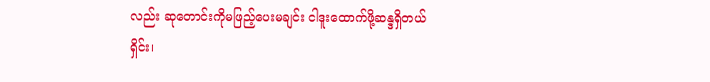လည်း ဆုတောင်းကိုမဖြည့်ပေးမချင်း ငါဒူးထောက်ဖို့ဆန္ဒရှိတယ် ရှိင်း၊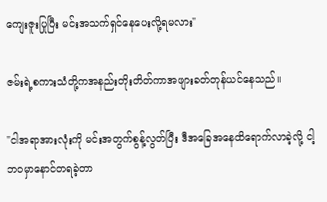ကျေးဇူးပြုပြီး မင်းအသက်ရှင်နေပေးလို့ရမလား"

ဇမ်းရဲ့စကားသံတို့ကအနည်းတိုးတိတ်ကာအဖျားခတ်တုန်ယင်နေသည်။

"ငါအရာအားလုံးကို မင်းအတွက်စွန့်လွတ်ပြီး ဒီအခြေအနေထိရောက်လာခဲ့လို့ ငါ့ဘဝမှာနောင်တရခဲ့တာ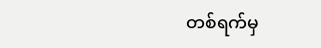တစ်ရက်မှ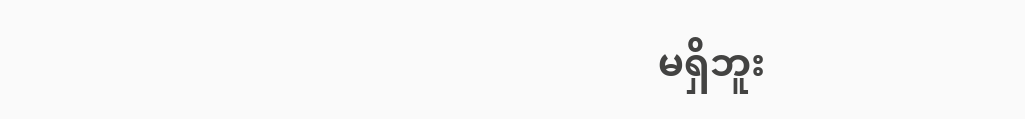မရှိဘူး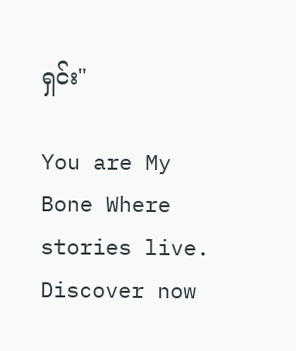ရှင်း"

You are My Bone Where stories live. Discover now